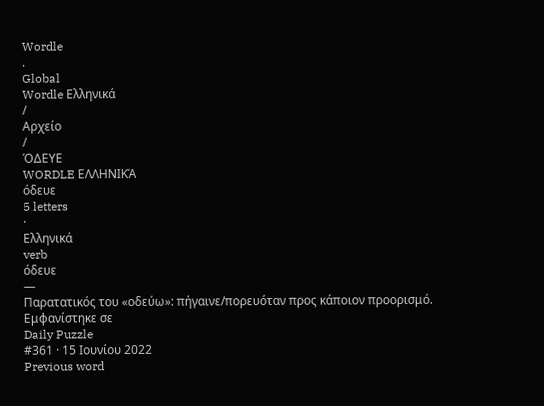Wordle
.
Global
Wordle Ελληνικά
/
Αρχείο
/
ΌΔΕΥΕ
WORDLE ΕΛΛΗΝΙΚΆ
όδευε
5 letters
·
Ελληνικά
verb
όδευε
—
Παρατατικός του «οδεύω»: πήγαινε/πορευόταν προς κάποιον προορισμό.
Εμφανίστηκε σε
Daily Puzzle
#361 · 15 Ιουνίου 2022
Previous word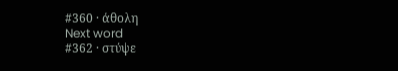#360 · άθολη
Next word
#362 · στύψε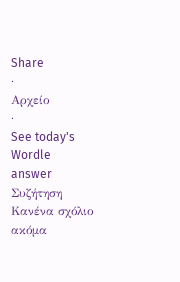Share
·
Αρχείο
·
See today's Wordle answer
Συζήτηση
Κανένα σχόλιο ακόμα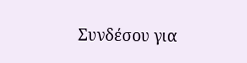Συνδέσου για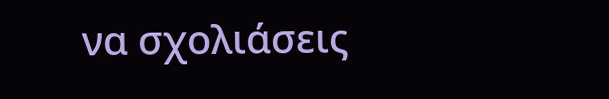να σχολιάσεις